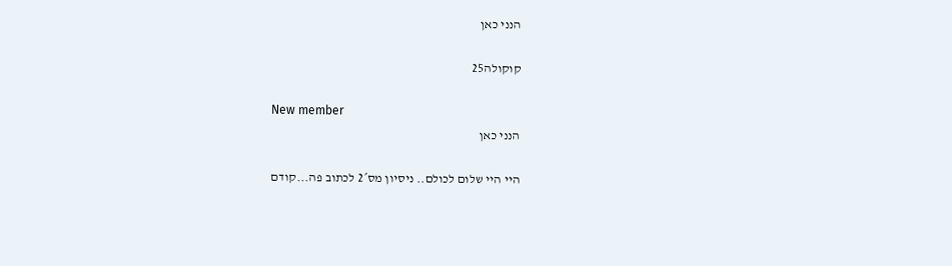הנני כאן

קוקולה25

New member
הנני כאן

היי היי שלום לכולם.. ניסיון מס´2 לכתוב פה...קודם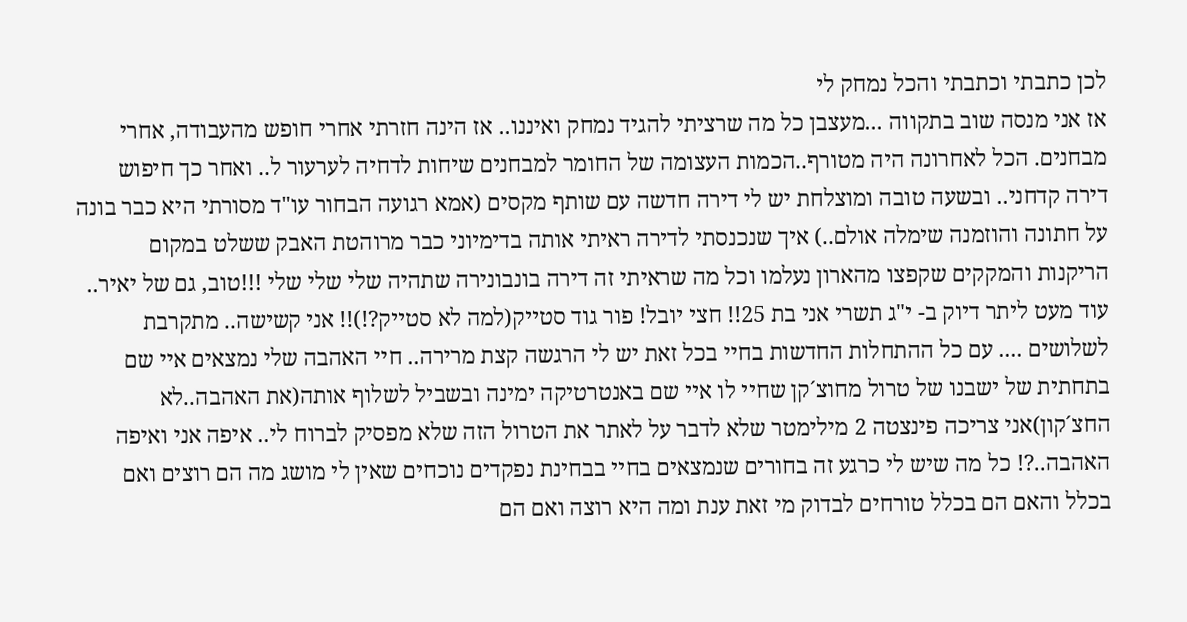לכן כתבתי וכתבתי והכל נמחק לי
אז אני מנסה שוב בתקווה ...מעצבן כל מה שרציתי להגיד נמחק ואיננו.. אז הינה חזרתי אחרי חופש מהעבודה, אחרי מבחנים. הכל לאחרונה היה מטורף..הכמות העצומה של החומר למבחנים שיחות לדחיה לערעור ל.. ואחר כך חיפוש דירה קדחני.. ובשעה טובה ומוצלחת יש לי דירה חדשה עם שותף מקסים (אמא רגועה הבחור עו"ד מסורתי היא כבר בונה על חתונה והוזמנה שימלה אולם..) איך שנכנסתי לדירה ראיתי אותה בדימיוני כבר מרוהטת האבק ששלט במקום הריקנות והמקקים שקפצו מהארון נעלמו וכל מה שראיתי זה דירה בונבונירה שתהיה שלי שלי שלי !!!טוב, גם של יאיר.. עוד מעט ליתר דיוק ב- י"ג תשרי אני בת 25!! חצי יובל! פור גוד סטייק(למה לא סטייק?!)!! אני קשישה.. מתקרבת לשלושים .... עם כל ההתחלות החדשות בחיי בכל זאת יש לי הרגשה קצת מרירה.. חיי האהבה שלי נמצאים איי שם בתחתית של ישבנו של טרול מחוצ´קן שחיי לו איי שם באנטרטיקה ימינה ובשביל לשלוף אותה(את האהבה..לא החצ´קון)אני צריכה פינצטה 2 מילימטר שלא לדבר על לאתר את הטרול הזה שלא מפסיק לברוח לי.. איפה אני ואיפה האהבה..?! כל מה שיש לי כרגע זה בחורים שנמצאים בחיי בבחינת נפקדים נוכחים שאין לי מושג מה הם רוצים ואם בכלל והאם הם בכלל טורחים לבדוק מי זאת ענת ומה היא רוצה ואם הם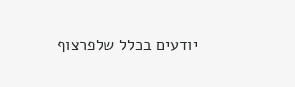יודעים בכלל שלפרצוף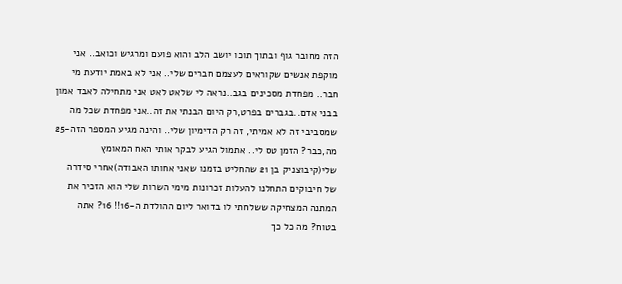הזה מחובר גוף ובתוך תוכו יושב הלב והוא פועם ומרגיש וכואב.. אני מוקפת אנשים שקוראים לעצמם חברים שלי.. אני לא באמת יודעת מי חבר.. מפחדת מסכינים בגב..נראה לי שלאט לאט אני מתחילה לאבד אמון בבני אדם..בגברים בפרט,רק היום הבנתי את זה..אני מפחדת שכל מה שמסביבי זה לא אמיתי, זה רק הדימיון שלי.. והינה מגיע המספר הזה-25 מה,כבר? הזמן טס לי.. אתמול הגיע לבקר אותי האח המאומץ שלי(קיבוצניק בן 21 שהחליט בזמנו שאני אחותו האבודה)אחרי סידרה של חיבוקים התחלנו להעלות זכרונות מימי השרות שלי הוא הזכיר את המתנה המצחיקה ששלחתי לו בדואר ליום ההולדת ה-16!! 16? אתה בטוח? מה כל כך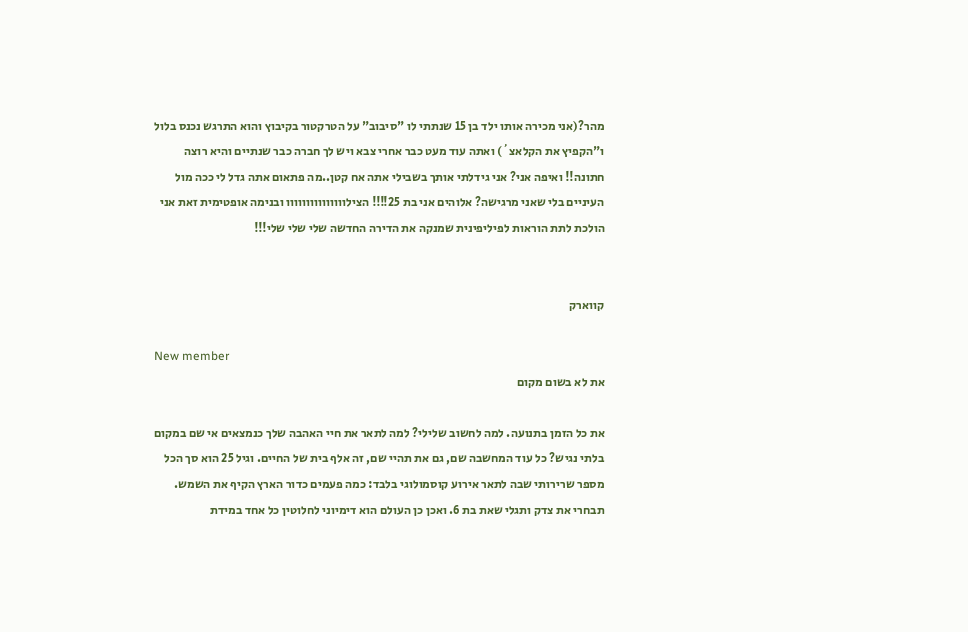מהר?(אני מכירה אותו ילד בן 15 שנתתי לו "סיבוב" על הטרקטור בקיבוץ והוא התרגש נכנס בלול ו"הקפיץ את הקלאצ´) ואתה עוד מעט כבר אחרי צבא ויש לך חברה כבר שנתיים והיא רוצה חתונה!! ואיפה אני? אני גידלתי אותך בשבילי אתה אח קטן..מה פתאום אתה גדל לי ככה מול העיניים בלי שאני מרגישה? אלוהים אני בת 25!!!! הצילווווווווווווווו ובנימה אופטימית זאת אני הולכת לתת הוראות לפיליפינית שמנקה את הדירה החדשה שלי שלי שלי!!!


קווארק

New member
את לא בשום מקום

את כל הזמן בתנועה. למה לחשוב שלילי? למה לתאר את חיי האהבה שלך כנמצאים אי שם במקום בלתי נגיש? כל עוד המחשבה שם, גם את תהיי שם, זה אלף בית של החיים. וגיל 25 הוא סך הכל מספר שרירותי שבה לתאר אירוע קוסמולוגי בלבד: כמה פעמים כדור הארץ הקיף את השמש. תבחרי את צדק ותגלי שאת בת 6. ואכן כן העולם הוא דימיוני לחלוטין כל אחד במידת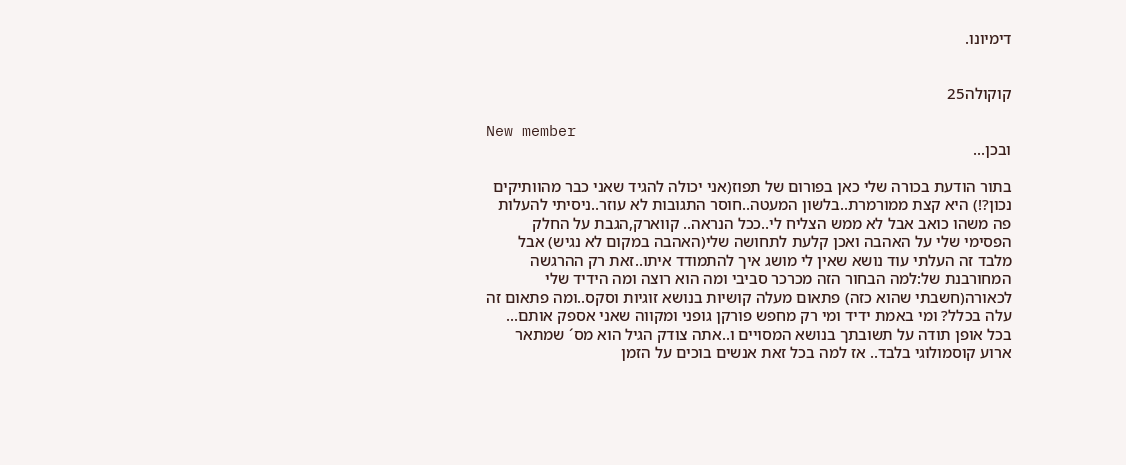דימיונו.


קוקולה25

New member
ובכן...

בתור הודעת בכורה שלי כאן בפורום של תפוז(אני יכולה להגיד שאני כבר מהוותיקים נכון?!) היא קצת ממורמרת..בלשון המעטה..חוסר התגובות לא עוזר..ניסיתי להעלות פה משהו כואב אבל לא ממש הצליח לי..ככל הנראה.. קווארק,הגבת על החלק הפסימי שלי על האהבה ואכן קלעת לתחושה שלי(האהבה במקום לא נגיש) אבל מלבד זה העלתי עוד נושא שאין לי מושג איך להתמודד איתו..זאת רק ההרגשה המחורבנת של:למה הבחור הזה מכרכר סביבי ומה הוא רוצה ומה הידיד שלי לכאורה(חשבתי שהוא כזה) פתאום מעלה קושיות בנושא זוגיות וסקס..ומה פתאום זה עלה בכלל? ומי באמת ידיד ומי רק מחפש פורקן גופני ומקווה שאני אספק אותם... בכל אופן תודה על תשובתך בנושא המסויים ו..אתה צודק הגיל הוא מס´ שמתאר ארוע קוסמולוגי בלבד.. אז למה בכל זאת אנשים בוכים על הזמן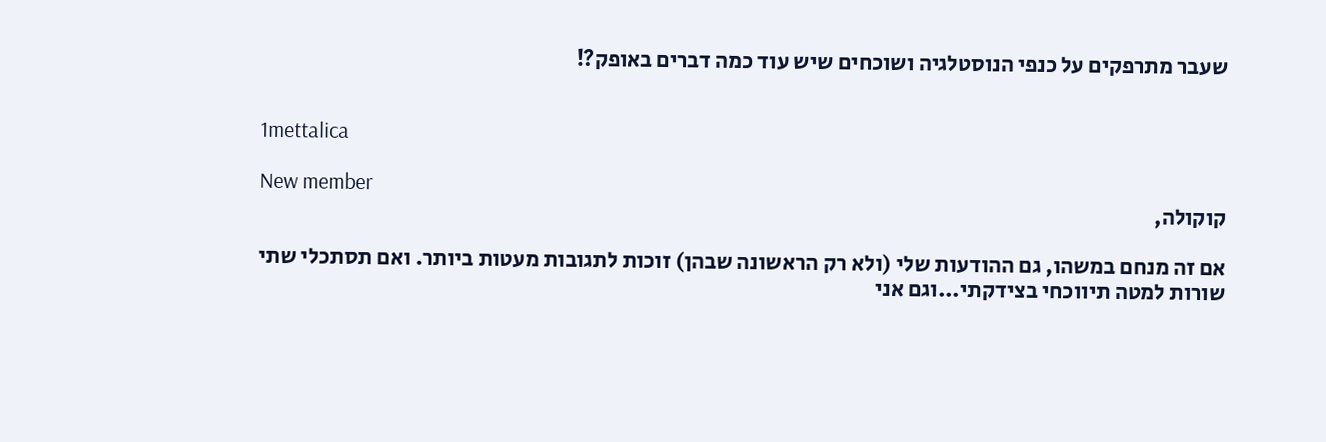שעבר מתרפקים על כנפי הנוסטלגיה ושוכחים שיש עוד כמה דברים באופק?!


1mettalica

New member
קוקולה,

אם זה מנחם במשהו, גם ההודעות שלי (ולא רק הראשונה שבהן) זוכות לתגובות מעטות ביותר. ואם תסתכלי שתי שורות למטה תיווכחי בצידקתי...וגם אני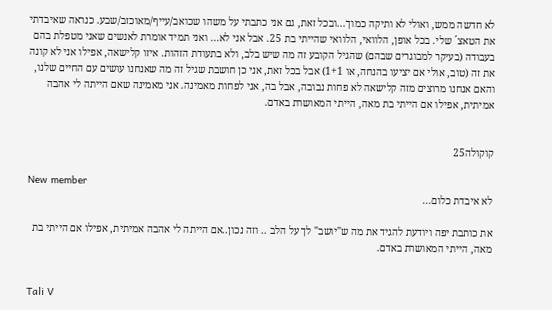לא חדשה ממש, ואולי לא ותיקה כמוך...ובכל זאת, גם אני כתבתי על משהו שכואב/עייף/מאוכזב/שבע. כנראה שאיבדתי את הטאצ´ שלי. בכל אופן, הלוואי, הלוואי שהייתי בת 25. אבל אני לא... ואני תמיד אומרת לאנשים שאני מטפלת בהם בעבודה (בעיקר למבוגרים שבהם) שהגיל הקובע זה מה שיש בלב, ולא בתעודת הזהות. איזו קלישאה, אפילו אני לא קונה את זה (טוב, אולי אם יציעו בהנחה, או 1+1) אבל בכל זאת, אני כן חושבת שגיל זה מה שאנחנו עושים עם החיים שלנו, והאם אנחנו מרוצים מזה קלישאה לא פחות נבובה, אבל בה, אני לפחות מאמינה. אני מאמינה שאם הייתה לי אהבה אמיתית, אפילו אם הייתי בת מאה, הייתי המאושרת באדם.


קוקולה25

New member
לא איבדת כלום...

את כותבת יפה ויודעת להגיד את מה ש"יושב" לך על הלב .. וזה נכון..אם הייתה לי אהבה אמיתית, אפילו אם הייתי בת מאה, הייתי המאושרת באדם.


Tali V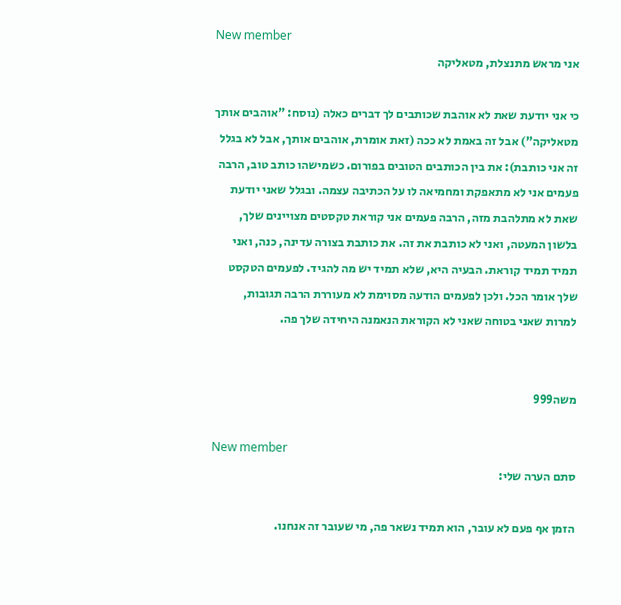New member
אני מראש מתנצלת, מטאליקה

כי אני יודעת שאת לא אוהבת שכותבים לך דברים כאלה (נוסח: "אוהבים אותך מטאליקה") אבל זה באמת לא ככה (זאת אומרת, אוהבים אותך, אבל לא בגלל זה אני כותבת): את בין הכותבים הטובים בפורום. כשמישהו כותב טוב, הרבה פעמים אני לא מתאפקת ומחמיאה לו על הכתיבה עצמה. ובגלל שאני יודעת שאת לא מתלהבת מזה, הרבה פעמים אני קוראת טקסטים מצויינים שלך, בלשון המעטה, ואני לא כותבת את זה. את כותבת בצורה עדינה, כנה, ואני תמיד תמיד קוראת. הבעיה היא, שלא תמיד יש מה להגיד. לפעמים הטקסט שלך אומר הכל. ולכן לפעמים הודעה מסוימת לא מעוררת הרבה תגובות, למרות שאני בטוחה שאני לא הקוראת הנאמנה היחידה שלך פה.


משה999

New member
סתם הערה שלי:

הזמן אף פעם לא עובר, הוא תמיד נשאר פה, מי שעובר זה אנחנו.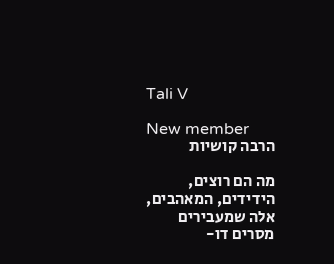Tali V

New member
הרבה קושיות

מה הם רוצים, הידידים, המאהבים, אלה שמעבירים מסרים דו-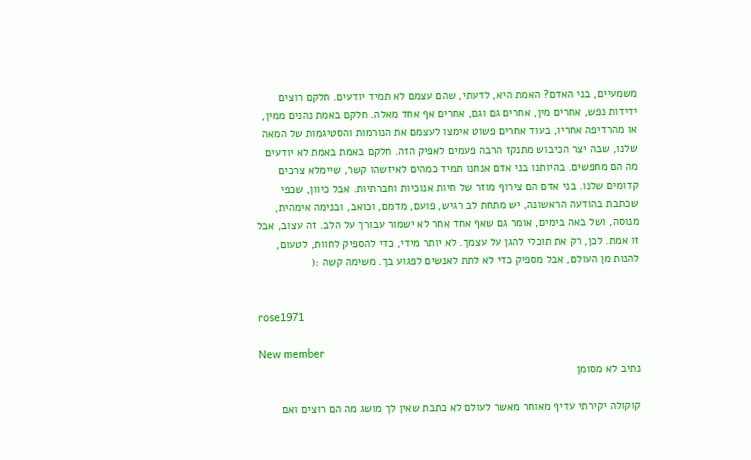משמעיים, בני האדם? האמת היא, לדעתי, שהם עצמם לא תמיד יודעים. חלקם רוצים ידידות נפש, אחרים מין, אחרים גם וגם, אחרים אף אחד מאלה. חלקם באמת נהנים ממין, או מהרדיפה אחריו, בעוד אחרים פשוט אימצו לעצמם את הנורמות והסטיגמות של המאה שלנו, שבה יצר הכיבוש מתנקז הרבה פעמים לאפיק הזה. חלקם באמת באמת לא יודעים מה הם מחפשים. בהיותנו בני אדם אנחנו תמיד כמהים לאיזשהו קשר, שיימלא צרכים קדומים שלנו. בני אדם הם צירוף מוזר של חיות אנוכיות וחברתיות. אבל כיוון, שכפי שכתבת בהודעה הראשונה, יש מתחת לב רגיש, פועם, מדמם, וכואב, ובנימה אימהית, מנוסה, ושל באה בימים, אומר גם שאף אחד אחר לא ישמור עבורך על הלב. זה עצוב, אבל זו אמת. לכן, רק את תוכלי להגן על עצמך. לא יותר מידי, כדי להספיק לחוות, לטעום, להנות מן העולם, אבל מספיק כדי לא לתת לאנשים לפגוע בך. משימה קשה :(


rose1971

New member
נתיב לא מסומן

קוקולה יקירתי עדיף מאוחר מאשר לעולם לא כתבת שאין לך מושג מה הם רוצים ואם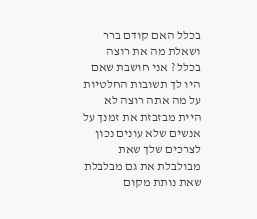בכלל האם קודם ברר ושאלת מה את רוצה בכלל ? אני חושבת שאם היו לך תשובות החלטיות על מה אתה רוצה לא היית מבזבזת את זמנך על אנשים שלא עונים נכון לצרכים שלך שאת מבולבלת את גם מבלבלת שאת נותת מקום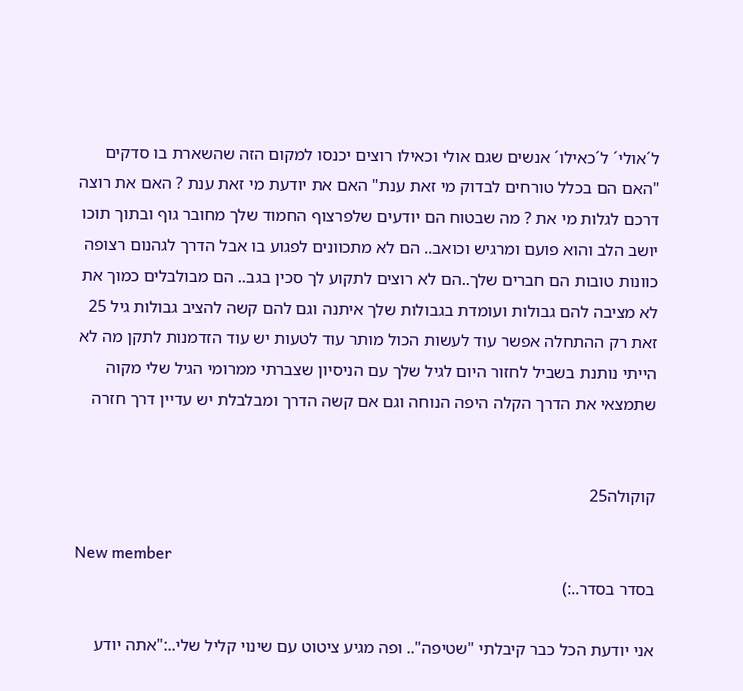ל´אולי´ ל´כאילו´ אנשים שגם אולי וכאילו רוצים יכנסו למקום הזה שהשארת בו סדקים "האם הם בכלל טורחים לבדוק מי זאת ענת" האם את יודעת מי זאת ענת ? האם את רוצה דרכם לגלות מי את ? מה שבטוח הם יודעים שלפרצוף החמוד שלך מחובר גוף ובתוך תוכו יושב הלב והוא פועם ומרגיש וכואב.. הם לא מתכוונים לפגוע בו אבל הדרך לגהנום רצופה כוונות טובות הם חברים שלך..הם לא רוצים לתקוע לך סכין בגב.. הם מבולבלים כמוך את לא מציבה להם גבולות ועומדת בגבולות שלך איתנה וגם להם קשה להציב גבולות גיל 25 זאת רק ההתחלה אפשר עוד לעשות הכול מותר עוד לטעות יש עוד הזדמנות לתקן מה לא הייתי נותנת בשביל לחזור היום לגיל שלך עם הניסיון שצברתי ממרומי הגיל שלי מקוה שתמצאי את הדרך הקלה היפה הנוחה וגם אם קשה הדרך ומבלבלת יש עדיין דרך חזרה


קוקולה25

New member
בסדר בסדר..:)

אני יודעת הכל כבר קיבלתי "שטיפה".. ופה מגיע ציטוט עם שינוי קליל שלי..:"אתה יודע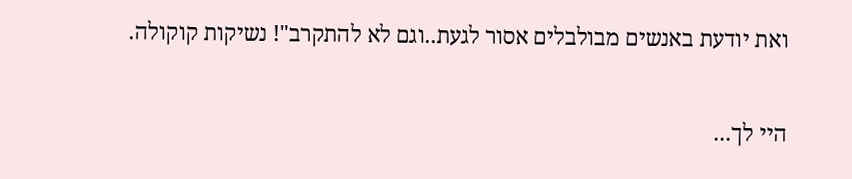ואת יודעת באנשים מבולבלים אסור לגעת..וגם לא להתקרב"! נשיקות קוקולה.

היי לך...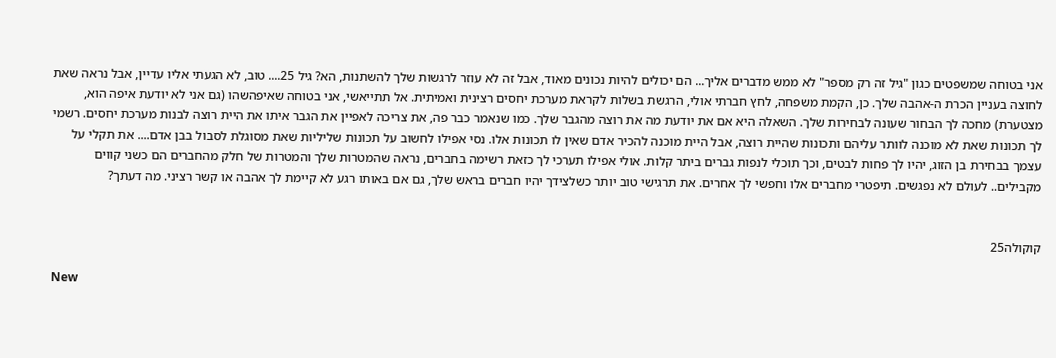אני בטוחה שמשפטים כגון "גיל זה רק מספר" לא ממש מדברים אליך... הם יכולים להיות נכונים מאוד, אבל זה לא עוזר לרגשות שלך להשתנות, הא? גיל 25.... טוב, לא הגעתי אליו עדיין, אבל נראה שאת לחוצה בעניין הכרת ה-אהבה שלך. כן, הקמת משפחה, לחץ חברתי אולי, הרגשת בשלות לקראת מערכת יחסים רצינית ואמיתית. אל תתייאשי, אני בטוחה שאיפהשהו (גם אני לא יודעת איפה הוא, מצטערת) מחכה לך הבחור שעונה לבחירות שלך. השאלה היא אם את יודעת מה את רוצה מהגבר שלך. כמו שנאמר כבר פה, את צריכה לאפיין את הגבר איתו את היית רוצה לבנות מערכת יחסים. רשמי לך תכונות שאת לא מוכנה לוותר עליהם ותכונות שהיית רוצה, אבל היית מוכנה להכיר אדם שאין לו תכונות אלו. נסי אפילו לחשוב על תכונות שליליות שאת מסוגלת לסבול בבן אדם.... את תקלי על עצמך בבחירת בן הזוג, יהיו לך פחות לבטים, וכך תוכלי לנפות גברים ביתר קלות. אולי אפילו תערכי לך כזאת רשימה בחברים, נראה שהמטרות שלך והמטרות של חלק מהחברים הם כשני קווים מקבילים.. לעולם לא נפגשים. תיפטרי מחברים אלו וחפשי לך אחרים. את תרגישי טוב יותר כשלצידך יהיו חברים בראש שלך, גם אם באותו רגע לא קיימת לך אהבה או קשר רציני. מה דעתך?


קוקולה25

New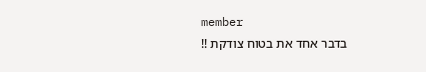member
בדבר אחד את בטוח צודקת !!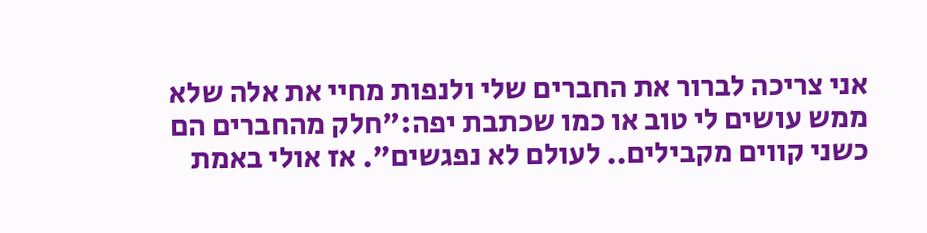אני צריכה לברור את החברים שלי ולנפות מחיי את אלה שלא ממש עושים לי טוב או כמו שכתבת יפה:"חלק מהחברים הם כשני קווים מקבילים.. לעולם לא נפגשים". אז אולי באמת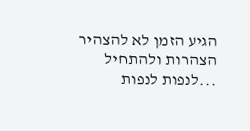הגיע הזמן לא להצהיר הצהרות ולהתחיל ...לנפות לנפות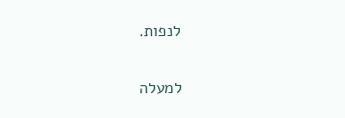לנפות.

למעלה